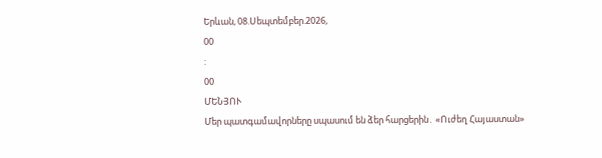Երևան, 08.Սեպտեմբեր.2026,
00
:
00
ՄԵՆՅՈՒ
Մեր պատգամավորները սպասում են ձեր հարցերին․ «Ուժեղ Հայաստան»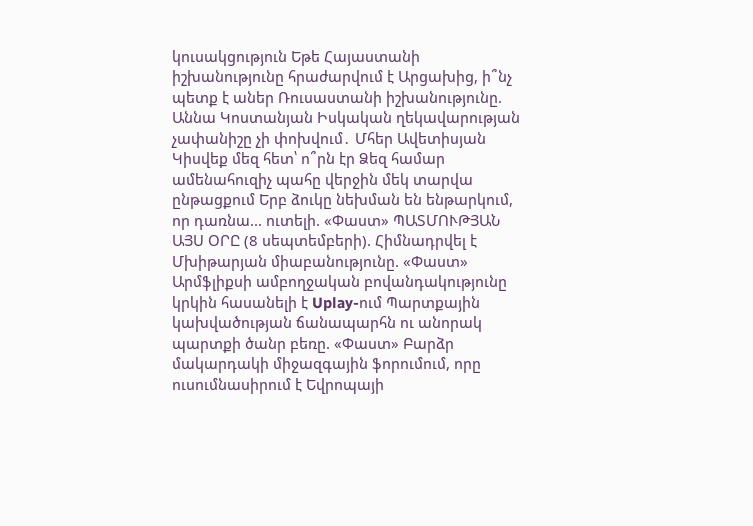կուսակցություն Եթե Հայաստանի իշխանությունը հրաժարվում է Արցախից, ի՞նչ պետք է աներ Ռուսաստանի իշխանությունը. Աննա Կոստանյան Իսկական ղեկավարության չափանիշը չի փոխվում․ Մհեր Ավետիսյան Կիսվեք մեզ հետ՝ ո՞րն էր Ձեզ համար ամենահուզիչ պահը վերջին մեկ տարվա ընթացքում Երբ ձուկը նեխման են ենթարկում, որ դառնա... ուտելի. «Փաստ» ՊԱՏՄՈՒԹՅԱՆ ԱՅՍ ՕՐԸ (8 սեպտեմբերի). Հիմնադրվել է Մխիթարյան միաբանությունը. «Փաստ» Արմֆլիքսի ամբողջական բովանդակությունը կրկին հասանելի է Uplay-ում Պարտքային կախվածության ճանապարհն ու անորակ պարտքի ծանր բեռը. «Փաստ» Բարձր մակարդակի միջազգային ֆորումում, որը ուսումնասիրում է Եվրոպայի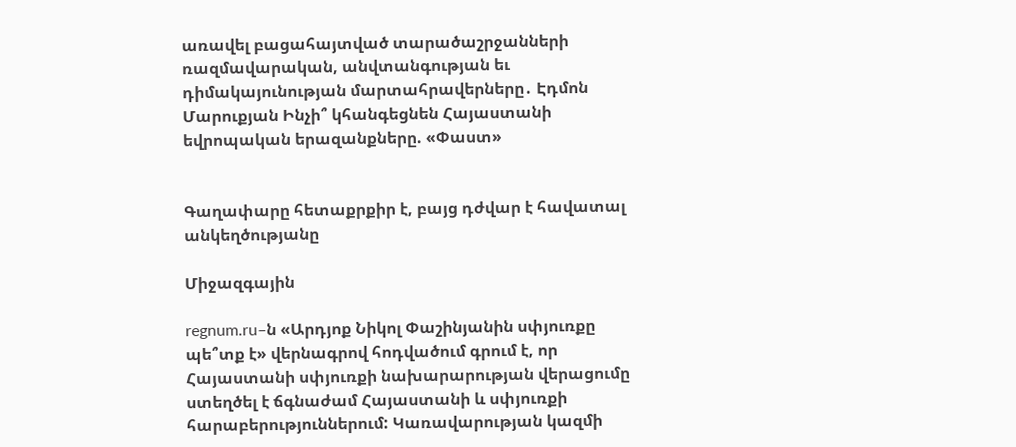առավել բացահայտված տարածաշրջանների ռազմավարական, անվտանգության եւ դիմակայունության մարտահրավերները․ Էդմոն Մարուքյան Ինչի՞ կհանգեցնեն Հայաստանի եվրոպական երազանքները. «Փաստ»


Գաղափարը հետաքրքիր է, բայց դժվար է հավատալ անկեղծությանը

Միջազգային

regnum.ru–ն «Արդյոք Նիկոլ Փաշինյանին սփյուռքը պե՞տք է» վերնագրով հոդվածում գրում է, որ Հայաստանի սփյուռքի նախարարության վերացումը ստեղծել է ճգնաժամ Հայաստանի և սփյուռքի հարաբերություններում: Կառավարության կազմի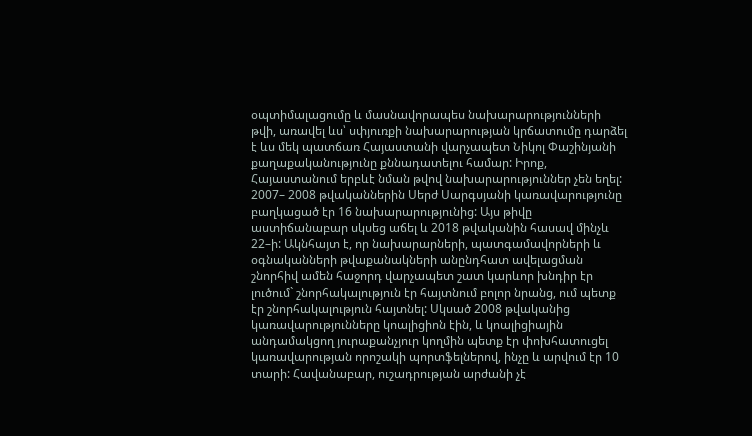օպտիմալացումը և մասնավորապես նախարարությունների թվի, առավել ևս՝ սփյուռքի նախարարության կրճատումը դարձել է ևս մեկ պատճառ Հայաստանի վարչապետ Նիկոլ Փաշինյանի քաղաքականությունը քննադատելու համար: Իրոք, Հայաստանում երբևէ նման թվով նախարարություններ չեն եղել: 2007– 2008 թվականներին Սերժ Սարգսյանի կառավարությունը բաղկացած էր 16 նախարարությունից: Այս թիվը աստիճանաբար սկսեց աճել և 2018 թվականին հասավ մինչև 22–ի: Ակնհայտ է, որ նախարարների, պատգամավորների և օգնականների թվաքանակների անընդհատ ավելացման շնորհիվ ամեն հաջորդ վարչապետ շատ կարևոր խնդիր էր լուծում` շնորհակալություն էր հայտնում բոլոր նրանց, ում պետք էր շնորհակալություն հայտնել: Սկսած 2008 թվականից կառավարությունները կոալիցիոն էին, և կոալիցիային անդամակցող յուրաքանչյուր կողմին պետք էր փոխհատուցել կառավարության որոշակի պորտֆելներով, ինչը և արվում էր 10 տարի: Հավանաբար, ուշադրության արժանի չէ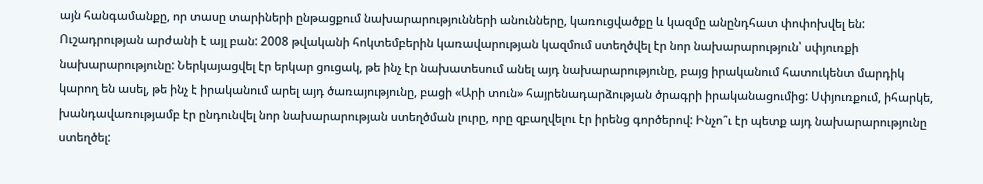այն հանգամանքը, որ տասը տարիների ընթացքում նախարարությունների անունները, կառուցվածքը և կազմը անընդհատ փոփոխվել են: Ուշադրության արժանի է այլ բան: 2008 թվականի հոկտեմբերին կառավարության կազմում ստեղծվել էր նոր նախարարություն՝ սփյուռքի նախարարությունը: Ներկայացվել էր երկար ցուցակ, թե ինչ էր նախատեսում անել այդ նախարարությունը, բայց իրականում հատուկենտ մարդիկ կարող են ասել, թե ինչ է իրականում արել այդ ծառայությունը, բացի «Արի տուն» հայրենադարձության ծրագրի իրականացումից: Սփյուռքում, իհարկե, խանդավառությամբ էր ընդունվել նոր նախարարության ստեղծման լուրը, որը զբաղվելու էր իրենց գործերով: Ինչո՞ւ էր պետք այդ նախարարությունը ստեղծել: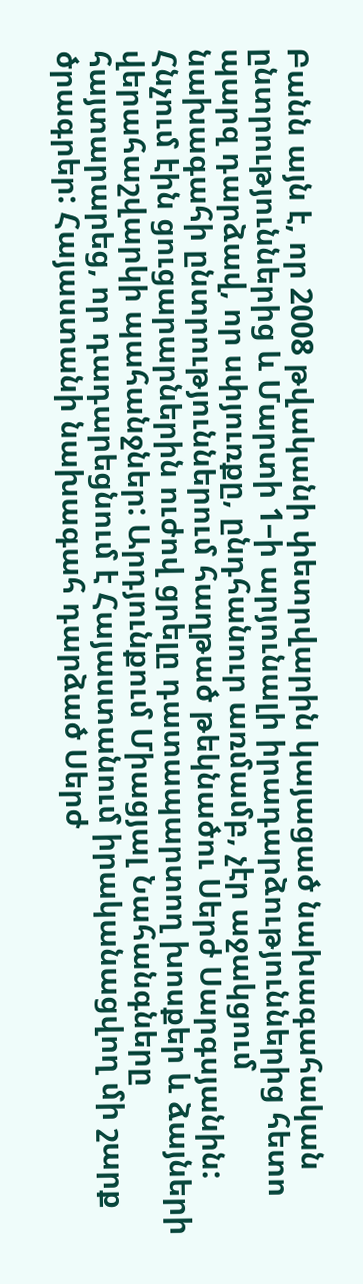Բանն այն է, որ 2008 թվականի փետրվարին կայացած նախագահական ընտրություններից և Մարտի 1–ի արյունալի իրադարձություններից հետո պարզ դարձավ, որ սփյուռքը, ընդհանուր առմամբ, չէր աջակցում նախագահի ընտրություններում հաղթած թեկնածու Սերժ Սարգսյանին: Հնչում էին ցուցարարներին ուժով ցրելը դատապարտող խոսքեր և ձայների վերահաշվարկի պահանջներ: Արդյունքում Միացյալ Նահանգները հայտարարեց, որ դադարեցնում է Հայաստանում իրականացվող մի շարք ծրագրեր: Հայաստանի նախագահ դարձած Սերժ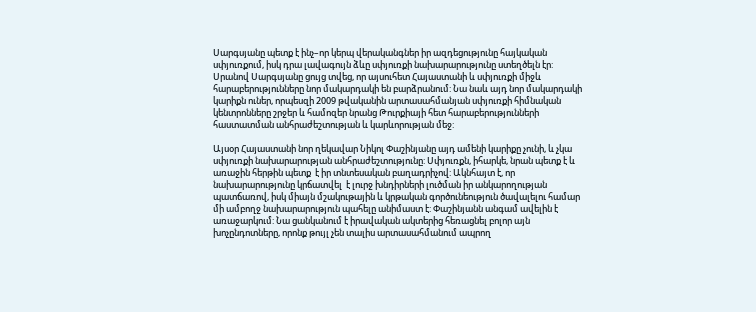Սարգսյանը պետք է ինչ–որ կերպ վերականգներ իր ազդեցությունը հայկական սփյուռքում, իսկ դրա լավագույն ձևը սփյուռքի նախարարությունը ստեղծելն էր: Սրանով Սարգսյանը ցույց տվեց, որ այսուհետ Հայաստանի և սփյուռքի միջև հարաբերությունները նոր մակարդակի են բարձրանում: Նա նաև այդ նոր մակարդակի կարիքն ուներ, որպեսզի 2009 թվականին արտասահմանյան սփյուռքի հիմնական կենտրոնները շրջեր և համոզեր նրանց Թուրքիայի հետ հարաբերությունների հաստատման անհրաժեշտության և կարևորության մեջ:

Այսօր Հայաստանի նոր ղեկավար Նիկոլ Փաշինյանը այդ ամենի կարիքը չունի, և չկա սփյուռքի նախարարության անհրաժեշտությունը: Սփյուռքն, իհարկե, նրան պետք է և առաջին հերթին պետք  է իր տնտեսական բաղադրիչով: Ակնհայտ է, որ նախարարությունը կրճատվել  է լուրջ խնդիրների լուծման իր անկարողության պատճառով, իսկ միայն մշակութային և կրթական գործունեություն ծավալելու համար մի ամբողջ նախարարություն պահելը անիմաստ է: Փաշինյանն անգամ ավելին է առաջարկում: Նա ցանկանում է իրավական ակտերից հեռացնել բոլոր այն խոչընդոտները, որոնք թույլ չեն տալիս արտասահմանում ապրող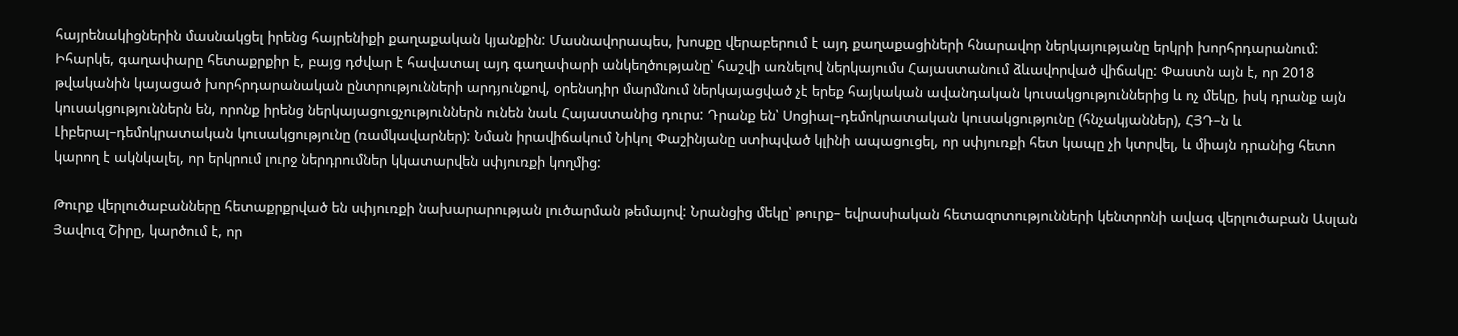հայրենակիցներին մասնակցել իրենց հայրենիքի քաղաքական կյանքին: Մասնավորապես, խոսքը վերաբերում է այդ քաղաքացիների հնարավոր ներկայությանը երկրի խորհրդարանում: Իհարկե, գաղափարը հետաքրքիր է, բայց դժվար է հավատալ այդ գաղափարի անկեղծությանը՝ հաշվի առնելով ներկայումս Հայաստանում ձևավորված վիճակը: Փաստն այն է, որ 2018 թվականին կայացած խորհրդարանական ընտրությունների արդյունքով, օրենսդիր մարմնում ներկայացված չէ երեք հայկական ավանդական կուսակցություններից և ոչ մեկը, իսկ դրանք այն կուսակցություններն են, որոնք իրենց ներկայացուցչություններն ունեն նաև Հայաստանից դուրս: Դրանք են՝ Սոցիալ–դեմոկրատական կուսակցությունը (հնչակյաններ), ՀՅԴ–ն և Լիբերալ–դեմոկրատական կուսակցությունը (ռամկավարներ): Նման իրավիճակում Նիկոլ Փաշինյանը ստիպված կլինի ապացուցել, որ սփյուռքի հետ կապը չի կտրվել, և միայն դրանից հետո կարող է ակնկալել, որ երկրում լուրջ ներդրումներ կկատարվեն սփյուռքի կողմից:

Թուրք վերլուծաբանները հետաքրքրված են սփյուռքի նախարարության լուծարման թեմայով: Նրանցից մեկը՝ թուրք– եվրասիական հետազոտությունների կենտրոնի ավագ վերլուծաբան Ասլան Յավուզ Շիրը, կարծում է, որ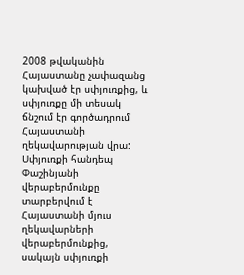2008 թվականին Հայաստանը չափազանց կախված էր սփյուռքից, և սփյուռքը մի տեսակ ճնշում էր գործադրում Հայաստանի ղեկավարության վրա: Սփյուռքի հանդեպ Փաշինյանի վերաբերմունքը տարբերվում է Հայաստանի մյուս ղեկավարների վերաբերմունքից, սակայն սփյուռքի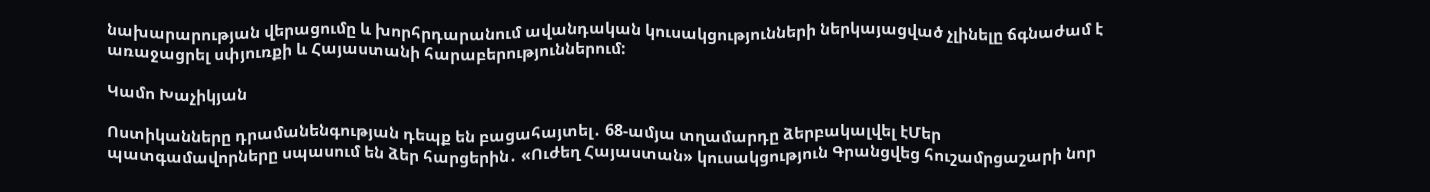նախարարության վերացումը և խորհրդարանում ավանդական կուսակցությունների ներկայացված չլինելը ճգնաժամ է առաջացրել սփյուռքի և Հայաստանի հարաբերություններում:

Կամո Խաչիկյան

Ոստիկանները դրամանենգության դեպք են բացահայտել․ 68-ամյա տղամարդը ձերբակալվել էՄեր պատգամավորները սպասում են ձեր հարցերին․ «Ուժեղ Հայաստան» կուսակցություն Գրանցվեց հուշամրցաշարի նոր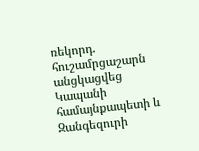ռեկորդ. հուշամրցաշարն անցկացվեց Կապանի համայնքապետի և Զանգեզուրի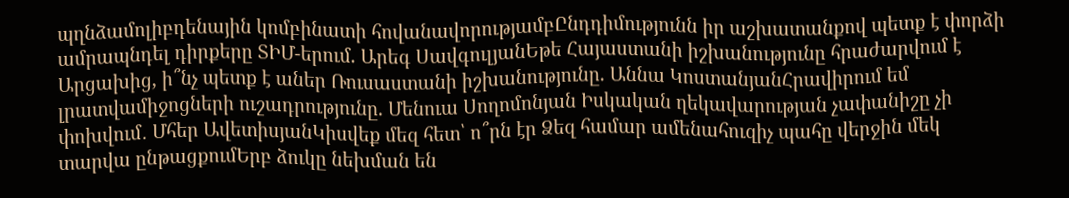պղնձամոլիբդենային կոմբինատի հովանավորությամբԸնդդիմությունն իր աշխատանքով պետք է փորձի ամրապնդել դիրքերը ՏԻՄ-երում. Արեգ ՍավգուլյանԵթե Հայաստանի իշխանությունը հրաժարվում է Արցախից, ի՞նչ պետք է աներ Ռուսաստանի իշխանությունը. Աննա ԿոստանյանՀրավիրում եմ լրատվամիջոցների ուշադրությունը. Մենուա Սողոմոնյան Իսկական ղեկավարության չափանիշը չի փոխվում․ Մհեր ԱվետիսյանԿիսվեք մեզ հետ՝ ո՞րն էր Ձեզ համար ամենահուզիչ պահը վերջին մեկ տարվա ընթացքումԵրբ ձուկը նեխման են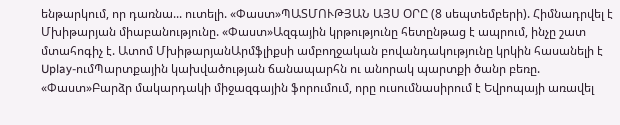ենթարկում, որ դառնա... ուտելի. «Փաստ»ՊԱՏՄՈՒԹՅԱՆ ԱՅՍ ՕՐԸ (8 սեպտեմբերի). Հիմնադրվել է Մխիթարյան միաբանությունը. «Փաստ»Ազգային կրթությունը հետընթաց է ապրում, ինչը շատ մտահոգիչ է. Ատոմ ՄխիթարյանԱրմֆլիքսի ամբողջական բովանդակությունը կրկին հասանելի է Uplay-ումՊարտքային կախվածության ճանապարհն ու անորակ պարտքի ծանր բեռը. «Փաստ»Բարձր մակարդակի միջազգային ֆորումում, որը ուսումնասիրում է Եվրոպայի առավել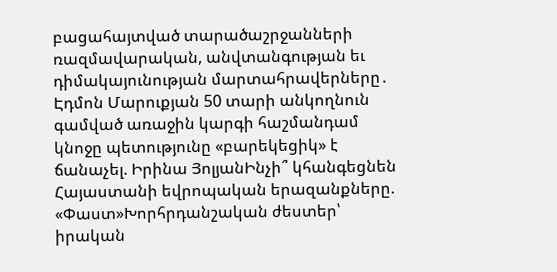բացահայտված տարածաշրջանների ռազմավարական, անվտանգության եւ դիմակայունության մարտահրավերները․ Էդմոն Մարուքյան 50 տարի անկողնուն գամված առաջին կարգի հաշմանդամ կնոջը պետությունը «բարեկեցիկ» է ճանաչել. Իրինա ՅոլյանԻնչի՞ կհանգեցնեն Հայաստանի եվրոպական երազանքները. «Փաստ»Խորհրդանշական ժեստեր՝ իրական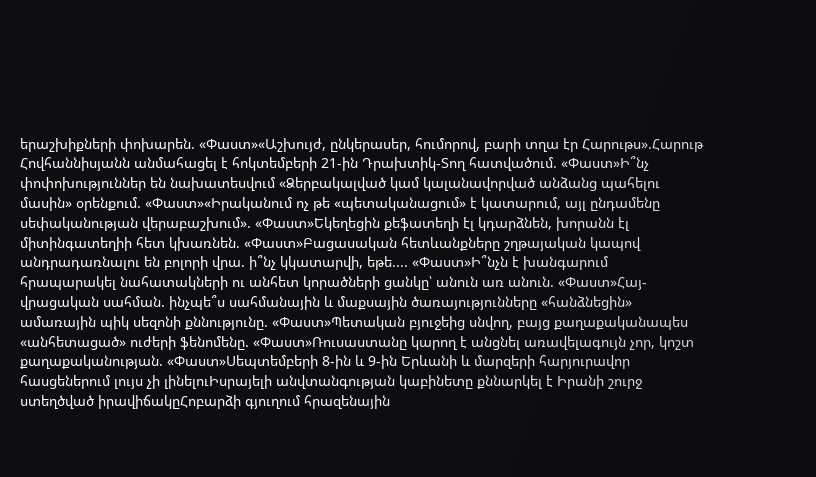երաշխիքների փոխարեն. «Փաստ»«Աշխույժ, ընկերասեր, հումորով, բարի տղա էր Հարութս».Հարութ Հովհաննիսյանն անմահացել է հոկտեմբերի 21-ին Դրախտիկ-Տող հատվածում. «Փաստ»Ի՞նչ փոփոխություններ են նախատեսվում «Ձերբակալված կամ կալանավորված անձանց պահելու մասին» օրենքում. «Փաստ»«Իրականում ոչ թե «պետականացում» է կատարում, այլ ընդամենը սեփականության վերաբաշխում». «Փաստ»Եկեղեցին քեֆատեղի էլ կդարձնեն, խորանն էլ միտինգատեղիի հետ կխառնեն. «Փաստ»Բացասական հետևանքները շղթայական կապով անդրադառնալու են բոլորի վրա. ի՞նչ կկատարվի, եթե.... «Փաստ»Ի՞նչն է խանգարում հրապարակել նահատակների ու անհետ կորածների ցանկը՝ անուն առ անուն. «Փաստ»Հայ-վրացական սահման. ինչպե՞ս սահմանային և մաքսային ծառայությունները «հանձնեցին» ամառային պիկ սեզոնի քննությունը. «Փաստ»Պետական բյուջեից սնվող, բայց քաղաքականապես «անհետացած» ուժերի ֆենոմենը. «Փաստ»Ռուսաստանը կարող է անցնել առավելագույն չոր, կոշտ քաղաքականության. «Փաստ»Սեպտեմբերի 8-ին և 9-ին Երևանի և մարզերի հարյուրավոր հասցեներում լույս չի լինելուԻսրայելի անվտանգության կաբինետը քննարկել է Իրանի շուրջ ստեղծված իրավիճակըՀոբարձի գյուղում հրազենային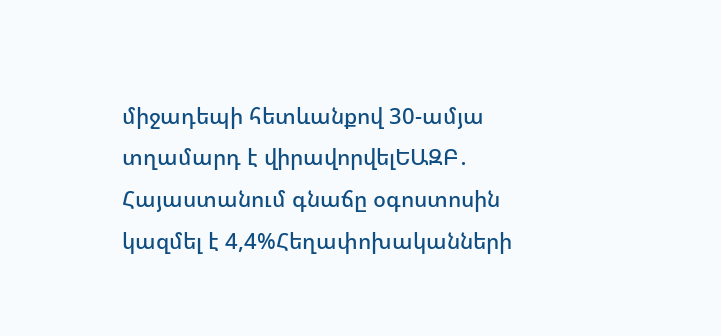միջադեպի հետևանքով 30-ամյա տղամարդ է վիրավորվելԵԱԶԲ․ Հայաստանում գնաճը օգոստոսին կազմել է 4,4%Հեղափոխականների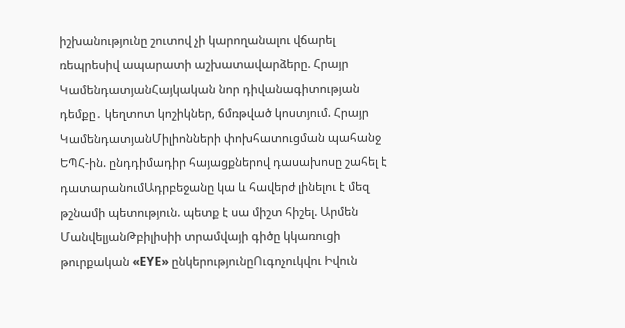իշխանությունը շուտով չի կարողանալու վճարել ռեպրեսիվ ապարատի աշխատավարձերը. Հրայր ԿամենդատյանՀայկական նոր դիվանագիտության դեմքը․ կեղտոտ կոշիկներ, ճմռթված կոստյում. Հրայր ԿամենդատյանՄիլիոնների փոխհատուցման պահանջ ԵՊՀ-ին. ընդդիմադիր հայացքներով դասախոսը շահել է դատարանումԱդրբեջանը կա և հավերժ լինելու է մեզ թշնամի պետություն. պետք է սա միշտ հիշել. Արմեն ՄանվելյանԹբիլիսիի տրամվայի գիծը կկառուցի թուրքական «EYE» ընկերությունըՈւգոչուկվու Իվուն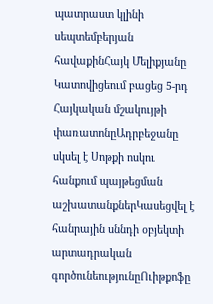պատրաստ կլինի սեպտեմբերյան հավաքինՀայկ Մելիքյանը Կատովիցեում բացեց 5-րդ Հայկական մշակույթի փառատոնըԱդրբեջանը սկսել է Սոթքի ոսկու հանքում պայթեցման աշխատանքներԿասեցվել է հանրային սննդի օբյեկտի արտադրական գործունեությունըՈւիթքոֆը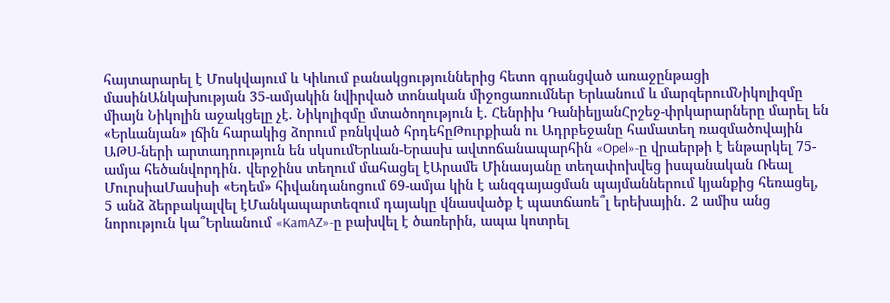հայտարարել է Մոսկվայում և Կիևում բանակցություններից հետո գրանցված առաջընթացի մասինԱնկախության 35-ամյակին նվիրված տոնական միջոցառումներ Երևանում և մարզերումՆիկոլիզմը միայն Նիկոլին աջակցելը չէ. Նիկոլիզմը մտածողություն է. Հենրիխ ԴանիելյանՀրշեջ-փրկարարները մարել են «Երևանյան» լճին հարակից ձորում բռնկված հրդեհըԹուրքիան ու Ադրբեջանը համատեղ ռազմածովային ԱԹՍ-ների արտադրություն են սկսումԵրևան-Երասխ ավտոճանապարհին «Opel»-ը վրաերթի է ենթարկել 75-ամյա հեծանվորդին․ վերջինս տեղում մահացել էԱրամե Մինասյանը տեղափոխվեց իսպանական Ռեալ ՄուրսիաՄասիսի «Եդեմ» հիվանդանոցում 69-ամյա կին է անզգայացման պայմաններում կյանքից հեռացել, 5 անձ ձերբակալվել էՄանկապարտեզում դայակը վնասվածք է պատճառե՞լ երեխային․ 2 ամիս անց նորություն կա՞Երևանում «KamAZ»-ը բախվել է ծառերին, ապա կոտրել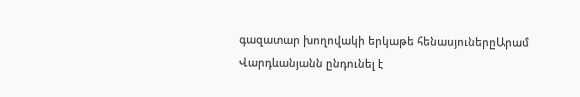գազատար խողովակի երկաթե հենասյուներըԱրամ Վարդևանյանն ընդունել է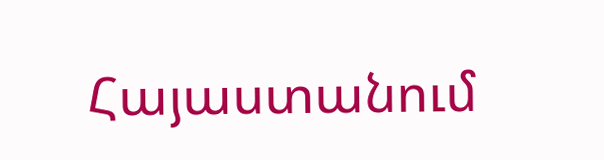Հայաստանում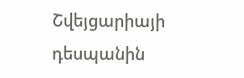Շվեյցարիայի դեսպանին